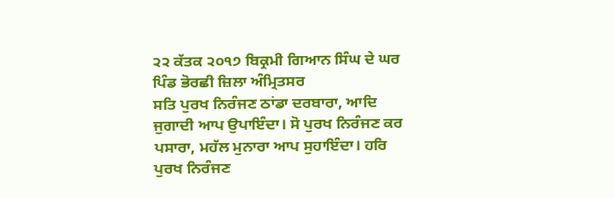੨੨ ਕੱਤਕ ੨੦੧੭ ਬਿਕ੍ਰਮੀ ਗਿਆਨ ਸਿੰਘ ਦੇ ਘਰ ਪਿੰਡ ਭੋਰਛੀ ਜ਼ਿਲਾ ਅੰਮ੍ਰਿਤਸਰ
ਸਤਿ ਪੁਰਖ ਨਿਰੰਜਣ ਠਾਂਡਾ ਦਰਬਾਰਾ, ਆਦਿ ਜੁਗਾਦੀ ਆਪ ਉਪਾਇੰਦਾ। ਸੋ ਪੁਰਖ ਨਿਰੰਜਣ ਕਰ ਪਸਾਰਾ, ਮਹੱਲ ਮੁਨਾਰਾ ਆਪ ਸੁਹਾਇੰਦਾ। ਹਰਿ ਪੁਰਖ ਨਿਰੰਜਣ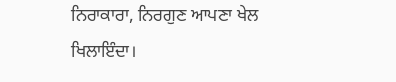ਨਿਰਾਕਾਰਾ, ਨਿਰਗੁਣ ਆਪਣਾ ਖੇਲ ਖਿਲਾਇੰਦਾ।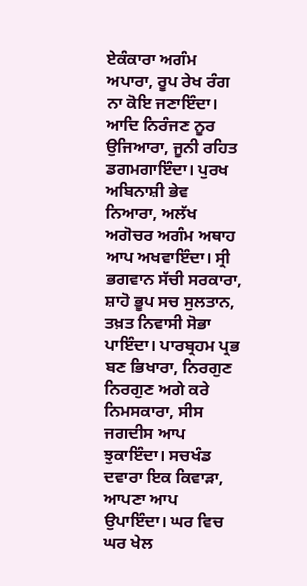ਏਕੰਕਾਰਾ ਅਗੰਮ ਅਪਾਰਾ, ਰੂਪ ਰੇਖ ਰੰਗ ਨਾ ਕੋਇ ਜਣਾਇੰਦਾ। ਆਦਿ ਨਿਰੰਜਣ ਨੂਰ ਉਜਿਆਰਾ, ਜੂਨੀ ਰਹਿਤ ਡਗਮਗਾਇੰਦਾ। ਪੁਰਖ ਅਬਿਨਾਸ਼ੀ ਭੇਵ ਨਿਆਰਾ, ਅਲੱਖ ਅਗੋਚਰ ਅਗੰਮ ਅਥਾਹ ਆਪ ਅਖਵਾਇੰਦਾ। ਸ੍ਰੀ ਭਗਵਾਨ ਸੱਚੀ ਸਰਕਾਰਾ, ਸ਼ਾਹੋ ਭੂਪ ਸਚ ਸੁਲਤਾਨ, ਤਖ਼ਤ ਨਿਵਾਸੀ ਸੋਭਾ ਪਾਇੰਦਾ। ਪਾਰਬ੍ਰਹਮ ਪ੍ਰਭ ਬਣ ਭਿਖਾਰਾ, ਨਿਰਗੁਣ ਨਿਰਗੁਣ ਅਗੇ ਕਰੇ ਨਿਮਸਕਾਰਾ, ਸੀਸ ਜਗਦੀਸ ਆਪ ਝੁਕਾਇੰਦਾ। ਸਚਖੰਡ ਦਵਾਰਾ ਇਕ ਕਿਵਾੜਾ, ਆਪਣਾ ਆਪ ਉਪਾਇੰਦਾ। ਘਰ ਵਿਚ ਘਰ ਖੇਲ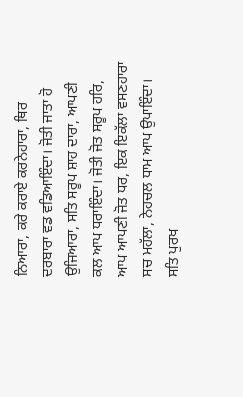ਨਿਆਰਾ, ਕਰੇ ਕਰਾਏ ਕਰਨੇਹਾਰਾ, ਥਿਰ ਦਰਬਾਰਾ ਵਡ ਵਡਿਆਇੰਦਾ। ਜੋਤੀ ਜਾਤਾ ਹੋ ਉਜਿਆਰਾ, ਸਤਿ ਸਰੂਪ ਸ਼ਾਹ ਦਾਰਾ, ਆਪਣੀ ਕਲ ਆਪ ਧਰਾਇੰਦਾ। ਜੋਤੀ ਜੋਤ ਸਰੂਪ ਹਰਿ, ਆਪ ਆਪਣੀ ਜੋਤ ਧਰ, ਇਕ ਇਕੱਲਾ ਵਸਣਹਾਰਾ ਸਚ ਮਹੱਲਾ, ਨੇਹਚਲ ਧਾਮ ਆਪ ਉਪਾਇੰਦਾ। ਸਤਿ ਪੁਰਖ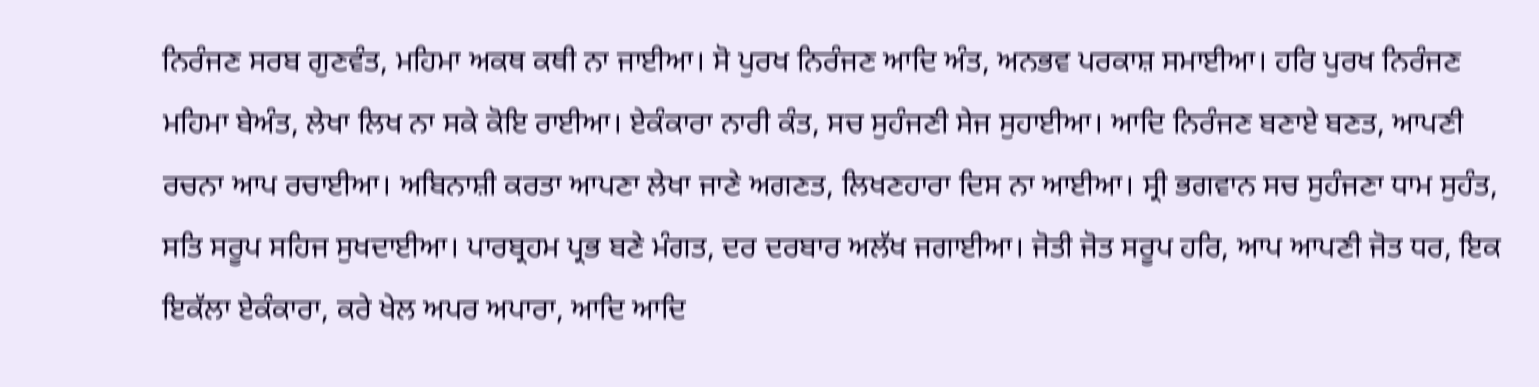ਨਿਰੰਜਣ ਸਰਬ ਗੁਣਵੰਤ, ਮਹਿਮਾ ਅਕਥ ਕਥੀ ਨਾ ਜਾਈਆ। ਸੋ ਪੁਰਖ ਨਿਰੰਜਣ ਆਦਿ ਅੰਤ, ਅਨਭਵ ਪਰਕਾਸ਼ ਸਮਾਈਆ। ਹਰਿ ਪੁਰਖ ਨਿਰੰਜਣ ਮਹਿਮਾ ਬੇਅੰਤ, ਲੇਖਾ ਲਿਖ ਨਾ ਸਕੇ ਕੋਇ ਰਾਈਆ। ਏਕੰਕਾਰਾ ਨਾਰੀ ਕੰਤ, ਸਚ ਸੁਹੰਜਣੀ ਸੇਜ ਸੁਹਾਈਆ। ਆਦਿ ਨਿਰੰਜਣ ਬਣਾਏ ਬਣਤ, ਆਪਣੀ ਰਚਨਾ ਆਪ ਰਚਾਈਆ। ਅਬਿਨਾਸ਼ੀ ਕਰਤਾ ਆਪਣਾ ਲੇਖਾ ਜਾਣੇ ਅਗਣਤ, ਲਿਖਣਹਾਰਾ ਦਿਸ ਨਾ ਆਈਆ। ਸ੍ਰੀ ਭਗਵਾਨ ਸਚ ਸੁਹੰਜਣਾ ਧਾਮ ਸੁਹੰਤ, ਸਤਿ ਸਰੂਪ ਸਹਿਜ ਸੁਖਦਾਈਆ। ਪਾਰਬ੍ਰਹਮ ਪ੍ਰਭ ਬਣੇ ਮੰਗਤ, ਦਰ ਦਰਬਾਰ ਅਲੱਖ ਜਗਾਈਆ। ਜੋਤੀ ਜੋਤ ਸਰੂਪ ਹਰਿ, ਆਪ ਆਪਣੀ ਜੋਤ ਧਰ, ਇਕ ਇਕੱਲਾ ਏਕੰਕਾਰਾ, ਕਰੇ ਖੇਲ ਅਪਰ ਅਪਾਰਾ, ਆਦਿ ਆਦਿ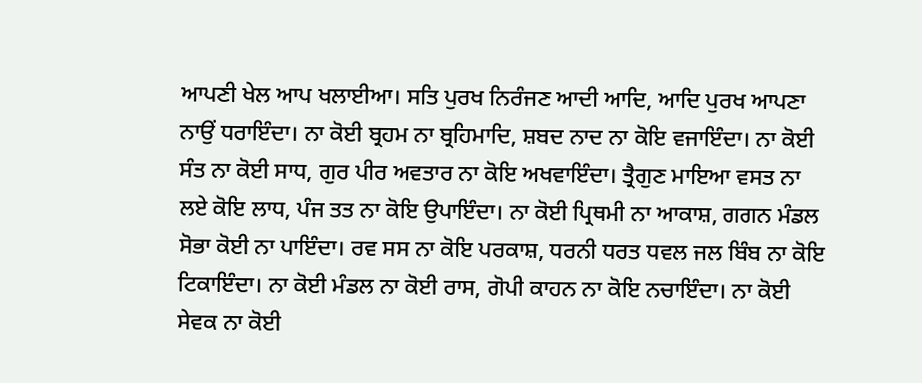ਆਪਣੀ ਖੇਲ ਆਪ ਖਲਾਈਆ। ਸਤਿ ਪੁਰਖ ਨਿਰੰਜਣ ਆਦੀ ਆਦਿ, ਆਦਿ ਪੁਰਖ ਆਪਣਾ ਨਾਉਂ ਧਰਾਇੰਦਾ। ਨਾ ਕੋਈ ਬ੍ਰਹਮ ਨਾ ਬ੍ਰਹਿਮਾਦਿ, ਸ਼ਬਦ ਨਾਦ ਨਾ ਕੋਇ ਵਜਾਇੰਦਾ। ਨਾ ਕੋਈ ਸੰਤ ਨਾ ਕੋਈ ਸਾਧ, ਗੁਰ ਪੀਰ ਅਵਤਾਰ ਨਾ ਕੋਇ ਅਖਵਾਇੰਦਾ। ਤ੍ਰੈਗੁਣ ਮਾਇਆ ਵਸਤ ਨਾ ਲਏ ਕੋਇ ਲਾਧ, ਪੰਜ ਤਤ ਨਾ ਕੋਇ ਉਪਾਇੰਦਾ। ਨਾ ਕੋਈ ਪ੍ਰਿਥਮੀ ਨਾ ਆਕਾਸ਼, ਗਗਨ ਮੰਡਲ ਸੋਭਾ ਕੋਈ ਨਾ ਪਾਇੰਦਾ। ਰਵ ਸਸ ਨਾ ਕੋਇ ਪਰਕਾਸ਼, ਧਰਨੀ ਧਰਤ ਧਵਲ ਜਲ ਬਿੰਬ ਨਾ ਕੋਇ ਟਿਕਾਇੰਦਾ। ਨਾ ਕੋਈ ਮੰਡਲ ਨਾ ਕੋਈ ਰਾਸ, ਗੋਪੀ ਕਾਹਨ ਨਾ ਕੋਇ ਨਚਾਇੰਦਾ। ਨਾ ਕੋਈ ਸੇਵਕ ਨਾ ਕੋਈ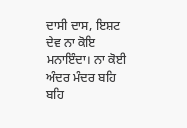ਦਾਸੀ ਦਾਸ, ਇਸ਼ਟ ਦੇਵ ਨਾ ਕੋਇ ਮਨਾਇੰਦਾ। ਨਾ ਕੋਈ ਅੰਦਰ ਮੰਦਰ ਬਹਿ ਬਹਿ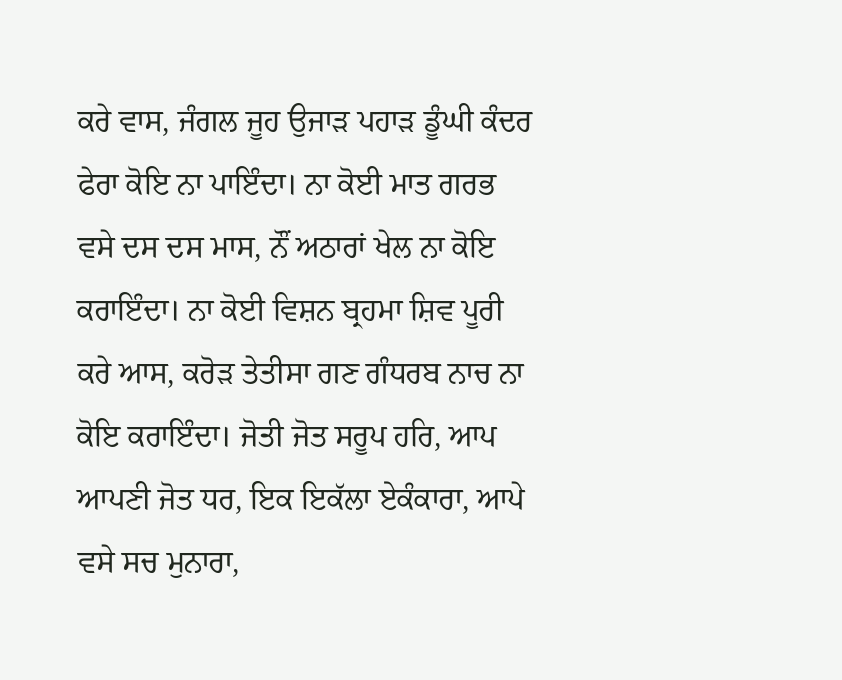ਕਰੇ ਵਾਸ, ਜੰਗਲ ਜੂਹ ਉਜਾੜ ਪਹਾੜ ਡੂੰਘੀ ਕੰਦਰ ਫੇਰਾ ਕੋਇ ਨਾ ਪਾਇੰਦਾ। ਨਾ ਕੋਈ ਮਾਤ ਗਰਭ ਵਸੇ ਦਸ ਦਸ ਮਾਸ, ਨੌਂ ਅਠਾਰਾਂ ਖੇਲ ਨਾ ਕੋਇ ਕਰਾਇੰਦਾ। ਨਾ ਕੋਈ ਵਿਸ਼ਨ ਬ੍ਰਹਮਾ ਸ਼ਿਵ ਪੂਰੀ ਕਰੇ ਆਸ, ਕਰੋੜ ਤੇਤੀਸਾ ਗਣ ਗੰਧਰਬ ਨਾਚ ਨਾ ਕੋਇ ਕਰਾਇੰਦਾ। ਜੋਤੀ ਜੋਤ ਸਰੂਪ ਹਰਿ, ਆਪ ਆਪਣੀ ਜੋਤ ਧਰ, ਇਕ ਇਕੱਲਾ ਏਕੰਕਾਰਾ, ਆਪੇ ਵਸੇ ਸਚ ਮੁਨਾਰਾ,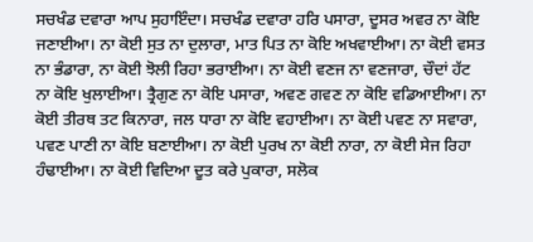ਸਚਖੰਡ ਦਵਾਰਾ ਆਪ ਸੁਹਾਇੰਦਾ। ਸਚਖੰਡ ਦਵਾਰਾ ਹਰਿ ਪਸਾਰਾ, ਦੂਸਰ ਅਵਰ ਨਾ ਕੋਇ ਜਣਾਈਆ। ਨਾ ਕੋਈ ਸੁਤ ਨਾ ਦੁਲਾਰਾ, ਮਾਤ ਪਿਤ ਨਾ ਕੋਇ ਅਖਵਾਈਆ। ਨਾ ਕੋਈ ਵਸਤ ਨਾ ਭੰਡਾਰਾ, ਨਾ ਕੋਈ ਝੋਲੀ ਰਿਹਾ ਭਰਾਈਆ। ਨਾ ਕੋਈ ਵਣਜ ਨਾ ਵਣਜਾਰਾ, ਚੌਦਾਂ ਹੱਟ ਨਾ ਕੋਇ ਖੁਲਾਈਆ। ਤ੍ਰੈਗੁਣ ਨਾ ਕੋਇ ਪਸਾਰਾ, ਅਵਣ ਗਵਣ ਨਾ ਕੋਇ ਵਡਿਆਈਆ। ਨਾ ਕੋਈ ਤੀਰਥ ਤਟ ਕਿਨਾਰਾ, ਜਲ ਧਾਰਾ ਨਾ ਕੋਇ ਵਹਾਈਆ। ਨਾ ਕੋਈ ਪਵਣ ਨਾ ਸਵਾਰਾ, ਪਵਣ ਪਾਣੀ ਨਾ ਕੋਇ ਬਣਾਈਆ। ਨਾ ਕੋਈ ਪੁਰਖ ਨਾ ਕੋਈ ਨਾਰਾ, ਨਾ ਕੋਈ ਸੇਜ ਰਿਹਾ ਹੰਢਾਈਆ। ਨਾ ਕੋਈ ਵਿਦਿਆ ਦੂਤ ਕਰੇ ਪੁਕਾਰਾ, ਸਲੋਕ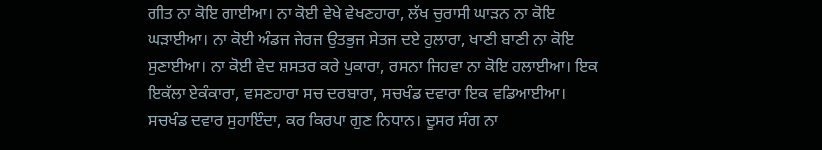ਗੀਤ ਨਾ ਕੋਇ ਗਾਈਆ। ਨਾ ਕੋਈ ਵੇਖੇ ਵੇਖਣਹਾਰਾ, ਲੱਖ ਚੁਰਾਸੀ ਘਾੜਨ ਨਾ ਕੋਇ ਘੜਾਈਆ। ਨਾ ਕੋਈ ਅੰਡਜ ਜੇਰਜ ਉਤਭੁਜ ਸੇਤਜ ਦਏ ਹੁਲਾਰਾ, ਖਾਣੀ ਬਾਣੀ ਨਾ ਕੋਇ ਸੁਣਾਈਆ। ਨਾ ਕੋਈ ਵੇਦ ਸ਼ਸਤਰ ਕਰੇ ਪੁਕਾਰਾ, ਰਸਨਾ ਜਿਹਵਾ ਨਾ ਕੋਇ ਹਲਾਈਆ। ਇਕ ਇਕੱਲਾ ਏਕੰਕਾਰਾ, ਵਸਣਹਾਰਾ ਸਚ ਦਰਬਾਰਾ, ਸਚਖੰਡ ਦਵਾਰਾ ਇਕ ਵਡਿਆਈਆ। ਸਚਖੰਡ ਦਵਾਰ ਸੁਹਾਇੰਦਾ, ਕਰ ਕਿਰਪਾ ਗੁਣ ਨਿਧਾਨ। ਦੂਸਰ ਸੰਗ ਨਾ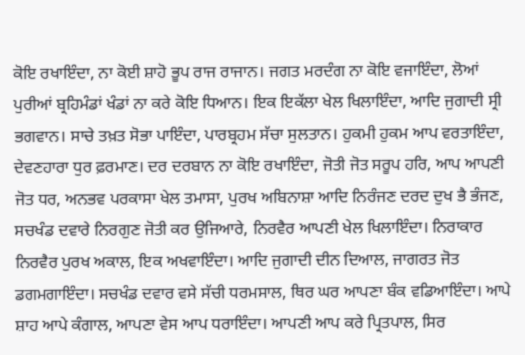ਕੋਇ ਰਖਾਇੰਦਾ, ਨਾ ਕੋਈ ਸ਼ਾਹੋ ਭੂਪ ਰਾਜ ਰਾਜਾਨ। ਜਗਤ ਮਰਦੰਗ ਨਾ ਕੋਇ ਵਜਾਇੰਦਾ, ਲੋਆਂ ਪੁਰੀਆਂ ਬ੍ਰਹਿਮੰਡਾਂ ਖੰਡਾਂ ਨਾ ਕਰੇ ਕੋਇ ਧਿਆਨ। ਇਕ ਇਕੱਲਾ ਖੇਲ ਖਿਲਾਇੰਦਾ, ਆਦਿ ਜੁਗਾਦੀ ਸ੍ਰੀ ਭਗਵਾਨ। ਸਾਚੇ ਤਖ਼ਤ ਸੋਭਾ ਪਾਇੰਦਾ, ਪਾਰਬ੍ਰਹਮ ਸੱਚਾ ਸੁਲਤਾਨ। ਹੁਕਮੀ ਹੁਕਮ ਆਪ ਵਰਤਾਇੰਦਾ, ਦੇਵਣਹਾਰਾ ਧੁਰ ਫ਼ਰਮਾਣ। ਦਰ ਦਰਬਾਨ ਨਾ ਕੋਇ ਰਖਾਇੰਦਾ, ਜੋਤੀ ਜੋਤ ਸਰੂਪ ਹਰਿ, ਆਪ ਆਪਣੀ ਜੋਤ ਧਰ, ਅਨਭਵ ਪਰਕਾਸਾ ਖੇਲ ਤਮਾਸਾ, ਪੁਰਖ ਅਬਿਨਾਸ਼ਾ ਆਦਿ ਨਿਰੰਜਣ ਦਰਦ ਦੁਖ ਭੈ ਭੰਜਣ, ਸਚਖੰਡ ਦਵਾਰੇ ਨਿਰਗੁਣ ਜੋਤੀ ਕਰ ਉਜਿਆਰੇ, ਨਿਰਵੈਰ ਆਪਣੀ ਖੇਲ ਖਿਲਾਇੰਦਾ। ਨਿਰਾਕਾਰ ਨਿਰਵੈਰ ਪੁਰਖ ਅਕਾਲ, ਇਕ ਅਖਵਾਇੰਦਾ। ਆਦਿ ਜੁਗਾਦੀ ਦੀਨ ਦਿਆਲ, ਜਾਗਰਤ ਜੋਤ ਡਗਮਗਾਇੰਦਾ। ਸਚਖੰਡ ਦਵਾਰ ਵਸੇ ਸੱਚੀ ਧਰਮਸਾਲ, ਥਿਰ ਘਰ ਆਪਣਾ ਬੰਕ ਵਡਿਆਇੰਦਾ। ਆਪੇ ਸ਼ਾਹ ਆਪੇ ਕੰਗਾਲ, ਆਪਣਾ ਵੇਸ ਆਪ ਧਰਾਇੰਦਾ। ਆਪਣੀ ਆਪ ਕਰੇ ਪ੍ਰਿਤਪਾਲ, ਸਿਰ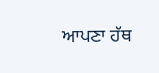ਆਪਣਾ ਹੱਥ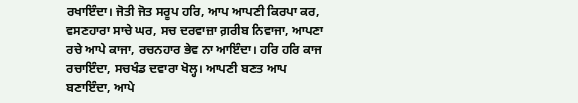ਰਖਾਇੰਦਾ। ਜੋਤੀ ਜੋਤ ਸਰੂਪ ਹਰਿ, ਆਪ ਆਪਣੀ ਕਿਰਪਾ ਕਰ, ਵਸਣਹਾਰਾ ਸਾਚੇ ਘਰ, ਸਚ ਦਰਵਾਜ਼ਾ ਗ਼ਰੀਬ ਨਿਵਾਜਾ, ਆਪਣਾ ਰਚੇ ਆਪੇ ਕਾਜਾ, ਰਚਨਹਾਰ ਭੇਵ ਨਾ ਆਇੰਦਾ। ਹਰਿ ਹਰਿ ਕਾਜ ਰਚਾਇੰਦਾ, ਸਚਖੰਡ ਦਵਾਰਾ ਖੋਲ੍ਹ। ਆਪਣੀ ਬਣਤ ਆਪ ਬਣਾਇੰਦਾ, ਆਪੇ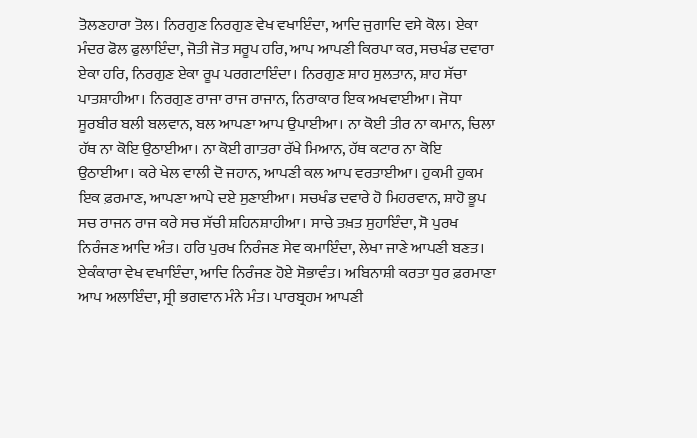ਤੋਲਣਹਾਰਾ ਤੋਲ। ਨਿਰਗੁਣ ਨਿਰਗੁਣ ਵੇਖ ਵਖਾਇੰਦਾ, ਆਦਿ ਜੁਗਾਦਿ ਵਸੇ ਕੋਲ। ਏਕਾ ਮੰਦਰ ਫੋਲ ਫੁਲਾਇੰਦਾ, ਜੋਤੀ ਜੋਤ ਸਰੂਪ ਹਰਿ, ਆਪ ਆਪਣੀ ਕਿਰਪਾ ਕਰ, ਸਚਖੰਡ ਦਵਾਰਾ ਏਕਾ ਹਰਿ, ਨਿਰਗੁਣ ਏਕਾ ਰੂਪ ਪਰਗਟਾਇੰਦਾ। ਨਿਰਗੁਣ ਸ਼ਾਹ ਸੁਲਤਾਨ, ਸ਼ਾਹ ਸੱਚਾ ਪਾਤਸ਼ਾਹੀਆ। ਨਿਰਗੁਣ ਰਾਜਾ ਰਾਜ ਰਾਜਾਨ, ਨਿਰਾਕਾਰ ਇਕ ਅਖਵਾਈਆ। ਜੋਧਾ ਸੂਰਬੀਰ ਬਲੀ ਬਲਵਾਨ, ਬਲ ਆਪਣਾ ਆਪ ਉਪਾਈਆ। ਨਾ ਕੋਈ ਤੀਰ ਨਾ ਕਮਾਨ, ਚਿਲਾ ਹੱਥ ਨਾ ਕੋਇ ਉਠਾਈਆ। ਨਾ ਕੋਈ ਗਾਤਰਾ ਰੱਖੇ ਮਿਆਨ, ਹੱਥ ਕਟਾਰ ਨਾ ਕੋਇ ਉਠਾਈਆ। ਕਰੇ ਖੇਲ ਵਾਲੀ ਦੋ ਜਹਾਨ, ਆਪਣੀ ਕਲ ਆਪ ਵਰਤਾਈਆ। ਹੁਕਮੀ ਹੁਕਮ ਇਕ ਫ਼ਰਮਾਣ, ਆਪਣਾ ਆਪੇ ਦਏ ਸੁਣਾਈਆ। ਸਚਖੰਡ ਦਵਾਰੇ ਹੋ ਮਿਹਰਵਾਨ, ਸ਼ਾਹੋ ਭੂਪ ਸਚ ਰਾਜਨ ਰਾਜ ਕਰੇ ਸਚ ਸੱਚੀ ਸ਼ਹਿਨਸ਼ਾਹੀਆ। ਸਾਚੇ ਤਖ਼ਤ ਸੁਹਾਇੰਦਾ, ਸੋ ਪੁਰਖ ਨਿਰੰਜਣ ਆਦਿ ਅੰਤ। ਹਰਿ ਪੁਰਖ ਨਿਰੰਜਣ ਸੇਵ ਕਮਾਇੰਦਾ, ਲੇਖਾ ਜਾਣੇ ਆਪਣੀ ਬਣਤ। ਏਕੰਕਾਰਾ ਵੇਖ ਵਖਾਇੰਦਾ, ਆਦਿ ਨਿਰੰਜਣ ਹੋਏ ਸੋਭਾਵੰਤ। ਅਬਿਨਾਸ਼ੀ ਕਰਤਾ ਧੁਰ ਫ਼ਰਮਾਣਾ ਆਪ ਅਲਾਇੰਦਾ, ਸ੍ਰੀ ਭਗਵਾਨ ਮੰਨੇ ਮੰਤ। ਪਾਰਬ੍ਰਹਮ ਆਪਣੀ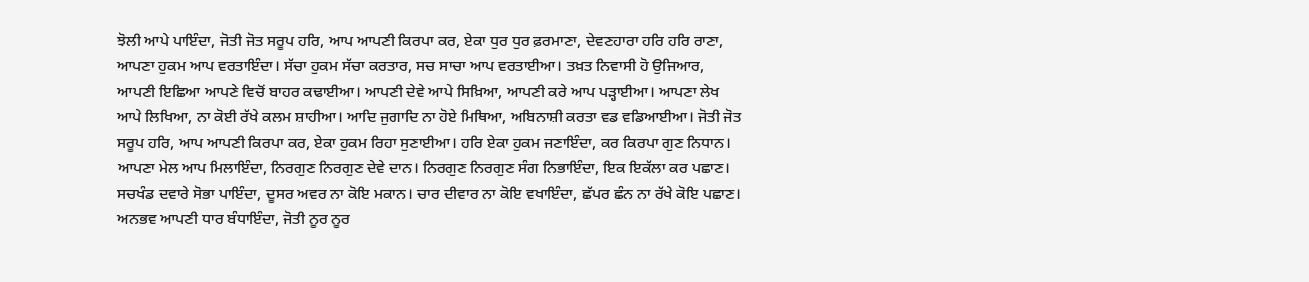ਝੋਲੀ ਆਪੇ ਪਾਇੰਦਾ, ਜੋਤੀ ਜੋਤ ਸਰੂਪ ਹਰਿ, ਆਪ ਆਪਣੀ ਕਿਰਪਾ ਕਰ, ਏਕਾ ਧੁਰ ਧੁਰ ਫ਼ਰਮਾਣਾ, ਦੇਵਣਹਾਰਾ ਹਰਿ ਹਰਿ ਰਾਣਾ, ਆਪਣਾ ਹੁਕਮ ਆਪ ਵਰਤਾਇੰਦਾ। ਸੱਚਾ ਹੁਕਮ ਸੱਚਾ ਕਰਤਾਰ, ਸਚ ਸਾਚਾ ਆਪ ਵਰਤਾਈਆ। ਤਖ਼ਤ ਨਿਵਾਸੀ ਹੋ ਉਜਿਆਰ, ਆਪਣੀ ਇਛਿਆ ਆਪਣੇ ਵਿਚੋਂ ਬਾਹਰ ਕਢਾਈਆ। ਆਪਣੀ ਦੇਵੇ ਆਪੇ ਸਿਖ਼ਿਆ, ਆਪਣੀ ਕਰੇ ਆਪ ਪੜ੍ਹਾਈਆ। ਆਪਣਾ ਲੇਖ ਆਪੇ ਲਿਖਿਆ, ਨਾ ਕੋਈ ਰੱਖੇ ਕਲਮ ਸ਼ਾਹੀਆ। ਆਦਿ ਜੁਗਾਦਿ ਨਾ ਹੋਏ ਮਿਥਿਆ, ਅਬਿਨਾਸ਼ੀ ਕਰਤਾ ਵਡ ਵਡਿਆਈਆ। ਜੋਤੀ ਜੋਤ ਸਰੂਪ ਹਰਿ, ਆਪ ਆਪਣੀ ਕਿਰਪਾ ਕਰ, ਏਕਾ ਹੁਕਮ ਰਿਹਾ ਸੁਣਾਈਆ। ਹਰਿ ਏਕਾ ਹੁਕਮ ਜਣਾਇੰਦਾ, ਕਰ ਕਿਰਪਾ ਗੁਣ ਨਿਧਾਨ। ਆਪਣਾ ਮੇਲ ਆਪ ਮਿਲਾਇੰਦਾ, ਨਿਰਗੁਣ ਨਿਰਗੁਣ ਦੇਵੇ ਦਾਨ। ਨਿਰਗੁਣ ਨਿਰਗੁਣ ਸੰਗ ਨਿਭਾਇੰਦਾ, ਇਕ ਇਕੱਲਾ ਕਰ ਪਛਾਣ। ਸਚਖੰਡ ਦਵਾਰੇ ਸੋਭਾ ਪਾਇੰਦਾ, ਦੂਸਰ ਅਵਰ ਨਾ ਕੋਇ ਮਕਾਨ। ਚਾਰ ਦੀਵਾਰ ਨਾ ਕੋਇ ਵਖਾਇੰਦਾ, ਛੱਪਰ ਛੰਨ ਨਾ ਰੱਖੇ ਕੋਇ ਪਛਾਣ। ਅਨਭਵ ਆਪਣੀ ਧਾਰ ਬੰਧਾਇੰਦਾ, ਜੋਤੀ ਨੂਰ ਨੂਰ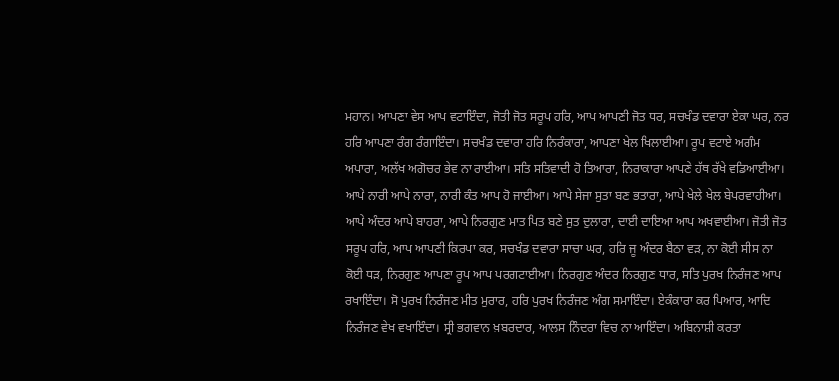ਮਹਾਨ। ਆਪਣਾ ਵੇਸ ਆਪ ਵਟਾਇੰਦਾ, ਜੋਤੀ ਜੋਤ ਸਰੂਪ ਹਰਿ, ਆਪ ਆਪਣੀ ਜੋਤ ਧਰ, ਸਚਖੰਡ ਦਵਾਰਾ ਏਕਾ ਘਰ, ਨਰ ਹਰਿ ਆਪਣਾ ਰੰਗ ਰੰਗਾਇੰਦਾ। ਸਚਖੰਡ ਦਵਾਰਾ ਹਰਿ ਨਿਰੰਕਾਰਾ, ਆਪਣਾ ਖੇਲ ਖਿਲਾਈਆ। ਰੂਪ ਵਟਾਏ ਅਗੰਮ ਅਪਾਰਾ, ਅਲੱਖ ਅਗੋਚਰ ਭੇਵ ਨਾ ਰਾਈਆ। ਸਤਿ ਸਤਿਵਾਦੀ ਹੋ ਤਿਆਰਾ, ਨਿਰਾਕਾਰਾ ਆਪਣੇ ਹੱਥ ਰੱਖੇ ਵਡਿਆਈਆ। ਆਪੇ ਨਾਰੀ ਆਪੇ ਨਾਰਾ, ਨਾਰੀ ਕੰਤ ਆਪ ਹੋ ਜਾਈਆ। ਆਪੇ ਸੇਜਾ ਸੁਤਾ ਬਣ ਭਤਾਰਾ, ਆਪੇ ਖੇਲੇ ਖੇਲ ਬੇਪਰਵਾਹੀਆ। ਆਪੇ ਅੰਦਰ ਆਪੇ ਬਾਹਰਾ, ਆਪੇ ਨਿਰਗੁਣ ਮਾਤ ਪਿਤ ਬਣੇ ਸੁਤ ਦੁਲਾਰਾ, ਦਾਈ ਦਾਇਆ ਆਪ ਅਖਵਾਈਆ। ਜੋਤੀ ਜੋਤ ਸਰੂਪ ਹਰਿ, ਆਪ ਆਪਣੀ ਕਿਰਪਾ ਕਰ, ਸਚਖੰਡ ਦਵਾਰਾ ਸਾਚਾ ਘਰ, ਹਰਿ ਜੂ ਅੰਦਰ ਬੈਠਾ ਵੜ, ਨਾ ਕੋਈ ਸੀਸ ਨਾ ਕੋਈ ਧੜ, ਨਿਰਗੁਣ ਆਪਣਾ ਰੂਪ ਆਪ ਪਰਗਟਾਈਆ। ਨਿਰਗੁਣ ਅੰਦਰ ਨਿਰਗੁਣ ਧਾਰ, ਸਤਿ ਪੁਰਖ ਨਿਰੰਜਣ ਆਪ ਰਖਾਇੰਦਾ। ਸੋ ਪੁਰਖ ਨਿਰੰਜਣ ਮੀਤ ਮੁਰਾਰ, ਹਰਿ ਪੁਰਖ ਨਿਰੰਜਣ ਅੰਗ ਸਮਾਇੰਦਾ। ਏਕੰਕਾਰਾ ਕਰ ਪਿਆਰ, ਆਦਿ ਨਿਰੰਜਣ ਵੇਖ ਵਖਾਇੰਦਾ। ਸ੍ਰੀ ਭਗਵਾਨ ਖ਼ਬਰਦਾਰ, ਆਲਸ ਨਿੰਦਰਾ ਵਿਚ ਨਾ ਆਇੰਦਾ। ਅਬਿਨਾਸ਼ੀ ਕਰਤਾ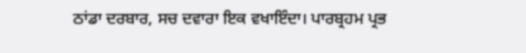ਠਾਂਡਾ ਦਰਬਾਰ, ਸਚ ਦਵਾਰਾ ਇਕ ਵਖਾਇੰਦਾ। ਪਾਰਬ੍ਰਹਮ ਪ੍ਰਭ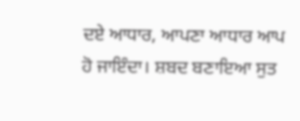ਦਏ ਆਧਾਰ, ਆਪਣਾ ਆਧਾਰ ਆਪ ਹੋ ਜਾਇੰਦਾ। ਸ਼ਬਦ ਬਣਾਇਆ ਸੁਤ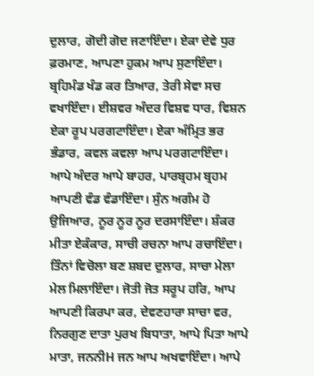ਦੁਲਾਰ, ਗੋਦੀ ਗੋਦ ਜਣਾਇੰਦਾ। ਏਕਾ ਦੇਵੇ ਧੁਰ ਫ਼ਰਮਾਣ, ਆਪਣਾ ਹੁਕਮ ਆਪ ਸੁਣਾਇੰਦਾ। ਬ੍ਰਹਿਮੰਡ ਖੰਡ ਕਰ ਤਿਆਰ, ਤੇਰੀ ਸੇਵਾ ਸਚ ਵਖਾਇੰਦਾ। ਈਸ਼ਵਰ ਅੰਦਰ ਵਿਸ਼ਵ ਧਾਰ, ਵਿਸ਼ਨ ਏਕਾ ਰੂਪ ਪਰਗਟਾਇੰਦਾ। ਏਕਾ ਅੰਮ੍ਰਿਤ ਭਰ ਭੰਡਾਰ, ਕਵਲ ਕਵਲਾ ਆਪ ਪਰਗਟਾਇੰਦਾ। ਆਪੇ ਅੰਦਰ ਆਪੇ ਬਾਹਰ, ਪਾਰਬ੍ਰਹਮ ਬ੍ਰਹਮ ਆਪਣੀ ਵੰਡ ਵੰਡਾਇੰਦਾ। ਸੁੰਨ ਅਗੰਮ ਹੋ ਉਜਿਆਰ, ਨੂਰ ਨੂਰ ਨੂਰ ਦਰਸਾਇੰਦਾ। ਸ਼ੰਕਰ ਮੀਤਾ ਏਕੰਕਾਰ, ਸਾਚੀ ਰਚਨਾ ਆਪ ਰਚਾਇੰਦਾ। ਤਿੰਨਾਂ ਵਿਚੋਲਾ ਬਣ ਸ਼ਬਦ ਦੁਲਾਰ, ਸਾਚਾ ਮੇਲਾ ਮੇਲ ਮਿਲਾਇੰਦਾ। ਜੋਤੀ ਜੋਤ ਸਰੂਪ ਹਰਿ, ਆਪ ਆਪਣੀ ਕਿਰਪਾ ਕਰ, ਦੇਵਣਹਾਰਾ ਸਾਚਾ ਵਰ, ਨਿਰਗੁਣ ਦਾਤਾ ਪੁਰਖ ਬਿਧਾਤਾ, ਆਪੇ ਪਿਤਾ ਆਪੇ ਮਾਤਾ, ਜਨਨੀH ਜਨ ਆਪ ਅਖਵਾਇੰਦਾ। ਆਪੇ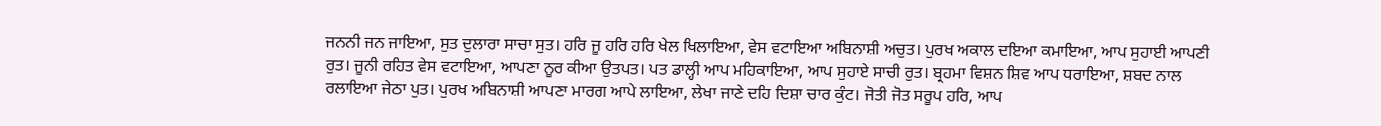ਜਨਨੀ ਜਨ ਜਾਇਆ, ਸੁਤ ਦੁਲਾਰਾ ਸਾਚਾ ਸੁਤ। ਹਰਿ ਜੂ ਹਰਿ ਹਰਿ ਖੇਲ ਖਿਲਾਇਆ, ਵੇਸ ਵਟਾਇਆ ਅਬਿਨਾਸ਼ੀ ਅਚੁਤ। ਪੁਰਖ ਅਕਾਲ ਦਇਆ ਕਮਾਇਆ, ਆਪ ਸੁਹਾਈ ਆਪਣੀ ਰੁਤ। ਜੂਨੀ ਰਹਿਤ ਵੇਸ ਵਟਾਇਆ, ਆਪਣਾ ਨੂਰ ਕੀਆ ਉਤਪਤ। ਪਤ ਡਾਲ੍ਹੀ ਆਪ ਮਹਿਕਾਇਆ, ਆਪ ਸੁਹਾਏ ਸਾਚੀ ਰੁਤ। ਬ੍ਰਹਮਾ ਵਿਸ਼ਨ ਸ਼ਿਵ ਆਪ ਧਰਾਇਆ, ਸ਼ਬਦ ਨਾਲ ਰਲਾਇਆ ਜੇਠਾ ਪੁਤ। ਪੁਰਖ ਅਬਿਨਾਸ਼ੀ ਆਪਣਾ ਮਾਰਗ ਆਪੇ ਲਾਇਆ, ਲੇਖਾ ਜਾਣੇ ਦਹਿ ਦਿਸ਼ਾ ਚਾਰ ਕੁੰਟ। ਜੋਤੀ ਜੋਤ ਸਰੂਪ ਹਰਿ, ਆਪ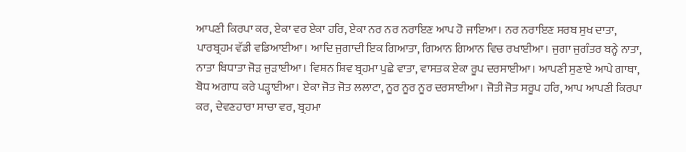ਆਪਣੀ ਕਿਰਪਾ ਕਰ, ਏਕਾ ਵਰ ਏਕਾ ਹਰਿ, ਏਕਾ ਨਰ ਨਰ ਨਰਾਇਣ ਆਪ ਹੋ ਜਾਇਆ। ਨਰ ਨਰਾਇਣ ਸਰਬ ਸੁਖ ਦਾਤਾ, ਪਾਰਬ੍ਰਹਮ ਵੱਡੀ ਵਡਿਆਈਆ। ਆਦਿ ਜੁਗਾਦੀ ਇਕ ਗਿਆਤਾ, ਗਿਆਨ ਗਿਆਨ ਵਿਚ ਰਖਾਈਆ। ਜੁਗਾ ਜੁਗੰਤਰ ਬਨ੍ਹੇ ਨਾਤਾ, ਨਾਤਾ ਬਿਧਾਤਾ ਜੋੜ ਜੁੜਾਈਆ। ਵਿਸ਼ਨ ਸ਼ਿਵ ਬ੍ਰਹਮਾ ਪੁਛੇ ਵਾਤਾ, ਵਾਸਤਕ ਏਕਾ ਰੂਪ ਦਰਸਾਈਆ। ਆਪਣੀ ਸੁਣਾਏ ਆਪੇ ਗਾਥਾ, ਬੋਧ ਅਗਾਧ ਕਰੇ ਪੜ੍ਹਾਈਆ। ਏਕਾ ਜੋਤ ਜੋਤ ਲਲਾਟਾ, ਨੂਰ ਨੂਰ ਨੂਰ ਦਰਸਾਈਆ। ਜੋਤੀ ਜੋਤ ਸਰੂਪ ਹਰਿ, ਆਪ ਆਪਣੀ ਕਿਰਪਾ ਕਰ, ਦੇਵਣਹਾਰਾ ਸਾਚਾ ਵਰ, ਬ੍ਰਹਮਾ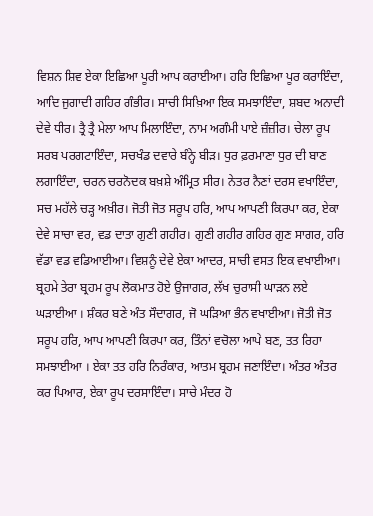ਵਿਸ਼ਨ ਸ਼ਿਵ ਏਕਾ ਇਛਿਆ ਪੂਰੀ ਆਪ ਕਰਾਈਆ। ਹਰਿ ਇਛਿਆ ਪੂਰ ਕਰਾਇੰਦਾ, ਆਦਿ ਜੁਗਾਦੀ ਗਹਿਰ ਗੰਭੀਰ। ਸਾਚੀ ਸਿਖ਼ਿਆ ਇਕ ਸਮਝਾਇੰਦਾ, ਸ਼ਬਦ ਅਨਾਦੀ ਦੇਵੇ ਧੀਰ। ਤ੍ਰੈ ਤ੍ਰੈ ਮੇਲਾ ਆਪ ਮਿਲਾਇੰਦਾ, ਨਾਮ ਅਗੰਮੀ ਪਾਏ ਜ਼ੰਜ਼ੀਰ। ਚੇਲਾ ਰੂਪ ਸਰਬ ਪਰਗਟਾਇੰਦਾ, ਸਚਖੰਡ ਦਵਾਰੇ ਬੰਨ੍ਹੇ ਬੀੜ। ਧੁਰ ਫ਼ਰਮਾਣਾ ਧੁਰ ਦੀ ਬਾਣ ਲਗਾਇੰਦਾ, ਚਰਨ ਚਰਨੋਦਕ ਬਖ਼ਸ਼ੇ ਅੰਮ੍ਰਿਤ ਸੀਰ। ਨੇਤਰ ਨੈਣਾਂ ਦਰਸ ਵਖਾਇੰਦਾ, ਸਚ ਮਹੱਲੇ ਚੜ੍ਹ ਅਖ਼ੀਰ। ਜੋਤੀ ਜੋਤ ਸਰੂਪ ਹਰਿ, ਆਪ ਆਪਣੀ ਕਿਰਪਾ ਕਰ, ਏਕਾ ਦੇਵੇ ਸਾਚਾ ਵਰ, ਵਡ ਦਾਤਾ ਗੁਣੀ ਗਹੀਰ। ਗੁਣੀ ਗਹੀਰ ਗਹਿਰ ਗੁਣ ਸਾਗਰ, ਹਰਿ ਵੱਡਾ ਵਡ ਵਡਿਆਈਆ। ਵਿਸ਼ਨੂੰ ਦੇਵੇ ਏਕਾ ਆਦਰ, ਸਾਚੀ ਵਸਤ ਇਕ ਵਖਾਈਆ। ਬ੍ਰਹਮੇ ਤੇਰਾ ਬ੍ਰਹਮ ਰੂਪ ਲੋਕਮਾਤ ਹੋਏ ਉਜਾਗਰ, ਲੱਖ ਚੁਰਾਸੀ ਘਾੜਨ ਲਏ ਘੜਾਈਆ । ਸ਼ੰਕਰ ਬਣੇ ਅੰਤ ਸੌਦਾਗਰ, ਜੋ ਘੜਿਆ ਭੰਨ ਵਖਾਈਆ। ਜੋਤੀ ਜੋਤ ਸਰੂਪ ਹਰਿ, ਆਪ ਆਪਣੀ ਕਿਰਪਾ ਕਰ, ਤਿੰਨਾਂ ਵਚੋਲਾ ਆਪੇ ਬਣ, ਤਤ ਰਿਹਾ ਸਮਝਾਈਆ । ਏਕਾ ਤਤ ਹਰਿ ਨਿਰੰਕਾਰ, ਆਤਮ ਬ੍ਰਹਮ ਜਣਾਇੰਦਾ। ਅੰਤਰ ਅੰਤਰ ਕਰ ਪਿਆਰ, ਏਕਾ ਰੂਪ ਦਰਸਾਇੰਦਾ। ਸਾਚੇ ਮੰਦਰ ਹੋ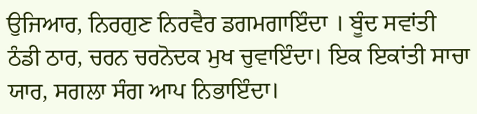ਉਜਿਆਰ, ਨਿਰਗੁਣ ਨਿਰਵੈਰ ਡਗਮਗਾਇੰਦਾ । ਬੂੰਦ ਸਵਾਂਤੀ ਠੰਡੀ ਠਾਰ, ਚਰਨ ਚਰਨੋਦਕ ਮੁਖ ਚੁਵਾਇੰਦਾ। ਇਕ ਇਕਾਂਤੀ ਸਾਚਾ ਯਾਰ, ਸਗਲਾ ਸੰਗ ਆਪ ਨਿਭਾਇੰਦਾ।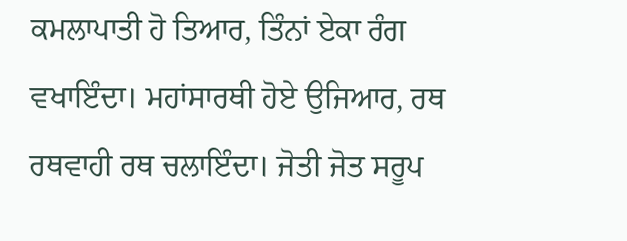ਕਮਲਾਪਾਤੀ ਹੋ ਤਿਆਰ, ਤਿੰਨਾਂ ਏਕਾ ਰੰਗ ਵਖਾਇੰਦਾ। ਮਹਾਂਸਾਰਥੀ ਹੋਏ ਉਜਿਆਰ, ਰਥ ਰਥਵਾਹੀ ਰਥ ਚਲਾਇੰਦਾ। ਜੋਤੀ ਜੋਤ ਸਰੂਪ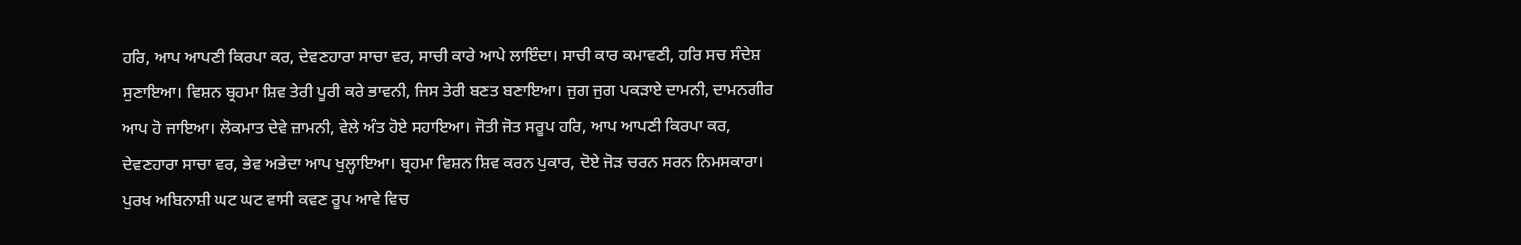ਹਰਿ, ਆਪ ਆਪਣੀ ਕਿਰਪਾ ਕਰ, ਦੇਵਣਹਾਰਾ ਸਾਚਾ ਵਰ, ਸਾਚੀ ਕਾਰੇ ਆਪੇ ਲਾਇੰਦਾ। ਸਾਚੀ ਕਾਰ ਕਮਾਵਣੀ, ਹਰਿ ਸਚ ਸੰਦੇਸ਼ ਸੁਣਾਇਆ। ਵਿਸ਼ਨ ਬ੍ਰਹਮਾ ਸ਼ਿਵ ਤੇਰੀ ਪੂਰੀ ਕਰੇ ਭਾਵਨੀ, ਜਿਸ ਤੇਰੀ ਬਣਤ ਬਣਾਇਆ। ਜੁਗ ਜੁਗ ਪਕੜਾਏ ਦਾਮਨੀ, ਦਾਮਨਗੀਰ ਆਪ ਹੋ ਜਾਇਆ। ਲੋਕਮਾਤ ਦੇਵੇ ਜ਼ਾਮਨੀ, ਵੇਲੇ ਅੰਤ ਹੋਏ ਸਹਾਇਆ। ਜੋਤੀ ਜੋਤ ਸਰੂਪ ਹਰਿ, ਆਪ ਆਪਣੀ ਕਿਰਪਾ ਕਰ, ਦੇਵਣਹਾਰਾ ਸਾਚਾ ਵਰ, ਭੇਵ ਅਭੇਦਾ ਆਪ ਖੁਲ੍ਹਾਇਆ। ਬ੍ਰਹਮਾ ਵਿਸ਼ਨ ਸ਼ਿਵ ਕਰਨ ਪੁਕਾਰ, ਦੋਏ ਜੋੜ ਚਰਨ ਸਰਨ ਨਿਮਸਕਾਰਾ। ਪੁਰਖ ਅਬਿਨਾਸ਼ੀ ਘਟ ਘਟ ਵਾਸੀ ਕਵਣ ਰੂਪ ਆਵੇ ਵਿਚ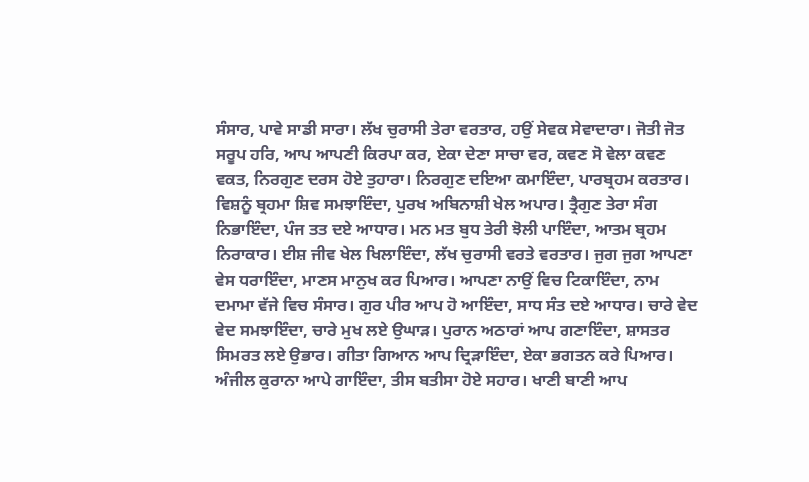ਸੰਸਾਰ, ਪਾਵੇ ਸਾਡੀ ਸਾਰਾ। ਲੱਖ ਚੁਰਾਸੀ ਤੇਰਾ ਵਰਤਾਰ, ਹਉਂ ਸੇਵਕ ਸੇਵਾਦਾਰਾ। ਜੋਤੀ ਜੋਤ ਸਰੂਪ ਹਰਿ, ਆਪ ਆਪਣੀ ਕਿਰਪਾ ਕਰ, ਏਕਾ ਦੇਣਾ ਸਾਚਾ ਵਰ, ਕਵਣ ਸੋ ਵੇਲਾ ਕਵਣ ਵਕਤ, ਨਿਰਗੁਣ ਦਰਸ ਹੋਏ ਤੁਹਾਰਾ। ਨਿਰਗੁਣ ਦਇਆ ਕਮਾਇੰਦਾ, ਪਾਰਬ੍ਰਹਮ ਕਰਤਾਰ। ਵਿਸ਼ਨੂੰ ਬ੍ਰਹਮਾ ਸ਼ਿਵ ਸਮਝਾਇੰਦਾ, ਪੁਰਖ ਅਬਿਨਾਸ਼ੀ ਖੇਲ ਅਪਾਰ। ਤ੍ਰੈਗੁਣ ਤੇਰਾ ਸੰਗ ਨਿਭਾਇੰਦਾ, ਪੰਜ ਤਤ ਦਏ ਆਧਾਰ। ਮਨ ਮਤ ਬੁਧ ਤੇਰੀ ਝੋਲੀ ਪਾਇੰਦਾ, ਆਤਮ ਬ੍ਰਹਮ ਨਿਰਾਕਾਰ। ਈਸ਼ ਜੀਵ ਖੇਲ ਖਿਲਾਇੰਦਾ, ਲੱਖ ਚੁਰਾਸੀ ਵਰਤੇ ਵਰਤਾਰ। ਜੁਗ ਜੁਗ ਆਪਣਾ ਵੇਸ ਧਰਾਇੰਦਾ, ਮਾਣਸ ਮਾਨੁਖ ਕਰ ਪਿਆਰ। ਆਪਣਾ ਨਾਉਂ ਵਿਚ ਟਿਕਾਇੰਦਾ, ਨਾਮ ਦਮਾਮਾ ਵੱਜੇ ਵਿਚ ਸੰਸਾਰ। ਗੁਰ ਪੀਰ ਆਪ ਹੋ ਆਇੰਦਾ, ਸਾਧ ਸੰਤ ਦਏ ਆਧਾਰ। ਚਾਰੇ ਵੇਦ ਵੇਦ ਸਮਝਾਇੰਦਾ, ਚਾਰੇ ਮੁਖ ਲਏ ਉਘਾੜ। ਪੁਰਾਨ ਅਠਾਰਾਂ ਆਪ ਗਣਾਇੰਦਾ, ਸ਼ਾਸਤਰ ਸਿਮਰਤ ਲਏ ਉਭਾਰ। ਗੀਤਾ ਗਿਆਨ ਆਪ ਦ੍ਰਿੜਾਇੰਦਾ, ਏਕਾ ਭਗਤਨ ਕਰੇ ਪਿਆਰ। ਅੰਜੀਲ ਕੁਰਾਨਾ ਆਪੇ ਗਾਇੰਦਾ, ਤੀਸ ਬਤੀਸਾ ਹੋਏ ਸਹਾਰ। ਖਾਣੀ ਬਾਣੀ ਆਪ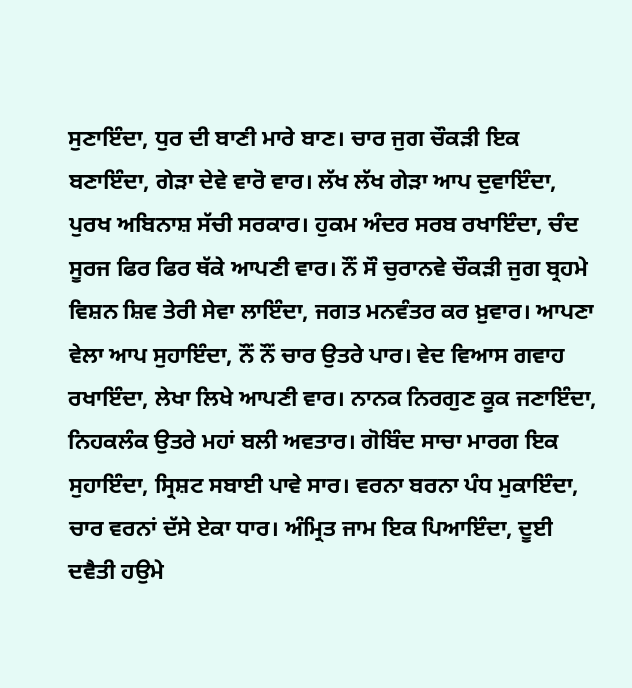ਸੁਣਾਇੰਦਾ, ਧੁਰ ਦੀ ਬਾਣੀ ਮਾਰੇ ਬਾਣ। ਚਾਰ ਜੁਗ ਚੌਕੜੀ ਇਕ ਬਣਾਇੰਦਾ, ਗੇੜਾ ਦੇਵੇ ਵਾਰੋ ਵਾਰ। ਲੱਖ ਲੱਖ ਗੇੜਾ ਆਪ ਦੁਵਾਇੰਦਾ, ਪੁਰਖ ਅਬਿਨਾਸ਼ ਸੱਚੀ ਸਰਕਾਰ। ਹੁਕਮ ਅੰਦਰ ਸਰਬ ਰਖਾਇੰਦਾ, ਚੰਦ ਸੂਰਜ ਫਿਰ ਫਿਰ ਥੱਕੇ ਆਪਣੀ ਵਾਰ। ਨੌਂ ਸੌ ਚੁਰਾਨਵੇ ਚੌਕੜੀ ਜੁਗ ਬ੍ਰਹਮੇ ਵਿਸ਼ਨ ਸ਼ਿਵ ਤੇਰੀ ਸੇਵਾ ਲਾਇੰਦਾ, ਜਗਤ ਮਨਵੰਤਰ ਕਰ ਖ਼ੁਵਾਰ। ਆਪਣਾ ਵੇਲਾ ਆਪ ਸੁਹਾਇੰਦਾ, ਨੌਂ ਨੌਂ ਚਾਰ ਉਤਰੇ ਪਾਰ। ਵੇਦ ਵਿਆਸ ਗਵਾਹ ਰਖਾਇੰਦਾ, ਲੇਖਾ ਲਿਖੇ ਆਪਣੀ ਵਾਰ। ਨਾਨਕ ਨਿਰਗੁਣ ਕੂਕ ਜਣਾਇੰਦਾ, ਨਿਹਕਲੰਕ ਉਤਰੇ ਮਹਾਂ ਬਲੀ ਅਵਤਾਰ। ਗੋਬਿੰਦ ਸਾਚਾ ਮਾਰਗ ਇਕ ਸੁਹਾਇੰਦਾ, ਸ੍ਰਿਸ਼ਟ ਸਬਾਈ ਪਾਵੇ ਸਾਰ। ਵਰਨਾ ਬਰਨਾ ਪੰਧ ਮੁਕਾਇੰਦਾ, ਚਾਰ ਵਰਨਾਂ ਦੱਸੇ ਏਕਾ ਧਾਰ। ਅੰਮ੍ਰਿਤ ਜਾਮ ਇਕ ਪਿਆਇੰਦਾ, ਦੂਈ ਦਵੈਤੀ ਹਉਮੇ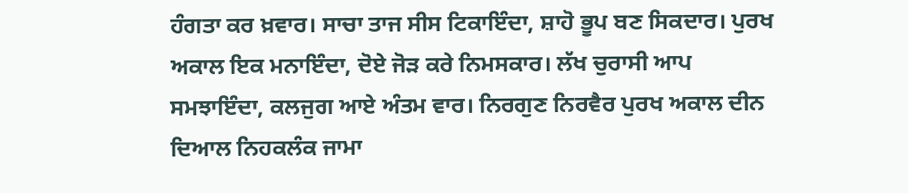ਹੰਗਤਾ ਕਰ ਖ਼ਵਾਰ। ਸਾਚਾ ਤਾਜ ਸੀਸ ਟਿਕਾਇੰਦਾ, ਸ਼ਾਹੋ ਭੂਪ ਬਣ ਸਿਕਦਾਰ। ਪੁਰਖ ਅਕਾਲ ਇਕ ਮਨਾਇੰਦਾ, ਦੋਏ ਜੋੜ ਕਰੇ ਨਿਮਸਕਾਰ। ਲੱਖ ਚੁਰਾਸੀ ਆਪ ਸਮਝਾਇੰਦਾ, ਕਲਜੁਗ ਆਏ ਅੰਤਮ ਵਾਰ। ਨਿਰਗੁਣ ਨਿਰਵੈਰ ਪੁਰਖ ਅਕਾਲ ਦੀਨ ਦਿਆਲ ਨਿਹਕਲੰਕ ਜਾਮਾ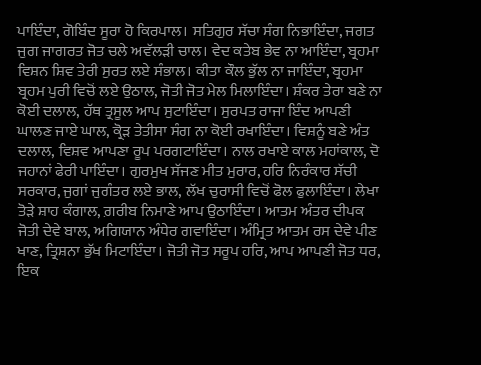ਪਾਇੰਦਾ, ਗੋਬਿੰਦ ਸੂਰਾ ਹੋ ਕਿਰਪਾਲ। ਸਤਿਗੁਰ ਸੱਚਾ ਸੰਗ ਨਿਭਾਇੰਦਾ, ਜਗਤ ਜੁਗ ਜਾਗਰਤ ਜੋਤ ਚਲੇ ਅਵੱਲੜੀ ਚਾਲ। ਵੇਦ ਕਤੇਬ ਭੇਵ ਨਾ ਆਇੰਦਾ, ਬ੍ਰਹਮਾ ਵਿਸ਼ਨ ਸ਼ਿਵ ਤੇਰੀ ਸੁਰਤ ਲਏ ਸੰਭਾਲ। ਕੀਤਾ ਕੌਲ ਭੁੱਲ ਨਾ ਜਾਇੰਦਾ, ਬ੍ਰਹਮਾ ਬ੍ਰਹਮ ਪੁਰੀ ਵਿਚੋਂ ਲਏ ਉਠਾਲ, ਜੋਤੀ ਜੋਤ ਮੇਲ ਮਿਲਾਇੰਦਾ। ਸ਼ੰਕਰ ਤੇਰਾ ਬਣੇ ਨਾ ਕੋਈ ਦਲਾਲ, ਹੱਥ ਤ੍ਰਸੂਲ ਆਪ ਸੁਟਾਇੰਦਾ। ਸੁਰਪਤ ਰਾਜਾ ਇੰਦ ਆਪਣੀ ਘਾਲਣ ਜਾਏ ਘਾਲ, ਕ੍ਰੋੜ ਤੇਤੀਸਾ ਸੰਗ ਨਾ ਕੋਈ ਰਖਾਇੰਦਾ। ਵਿਸ਼ਨੂੰ ਬਣੇ ਅੰਤ ਦਲਾਲ, ਵਿਸ਼ਵ ਆਪਣਾ ਰੂਪ ਪਰਗਟਾਇੰਦਾ। ਨਾਲ ਰਖਾਏ ਕਾਲ ਮਹਾਂਕਾਲ, ਦੋ ਜਹਾਨਾਂ ਫੇਰੀ ਪਾਇੰਦਾ। ਗੁਰਮੁਖ ਸੱਜਣ ਮੀਤ ਮੁਰਾਰ, ਹਰਿ ਨਿਰੰਕਾਰ ਸੱਚੀ ਸਰਕਾਰ, ਜੁਗਾਂ ਜੁਗੰਤਰ ਲਏ ਭਾਲ, ਲੱਖ ਚੁਰਾਸੀ ਵਿਚੋਂ ਫੋਲ ਫੁਲਾਇੰਦਾ। ਲੇਖਾ ਤੋੜੇ ਸ਼ਾਹ ਕੰਗਾਲ, ਗ਼ਰੀਬ ਨਿਮਾਣੇ ਆਪ ਉਠਾਇੰਦਾ। ਆਤਮ ਅੰਤਰ ਦੀਪਕ ਜੋਤੀ ਦੇਵੇ ਬਾਲ, ਅਗਿਯਾਨ ਅੰਧੇਰ ਗਵਾਇੰਦਾ। ਅੰਮ੍ਰਿਤ ਆਤਮ ਰਸ ਦੇਵੇ ਪੀਣ ਖਾਣ, ਤ੍ਰਿਸ਼ਨਾ ਭੁੱਖ ਮਿਟਾਇੰਦਾ। ਜੋਤੀ ਜੋਤ ਸਰੂਪ ਹਰਿ, ਆਪ ਆਪਣੀ ਜੋਤ ਧਰ, ਇਕ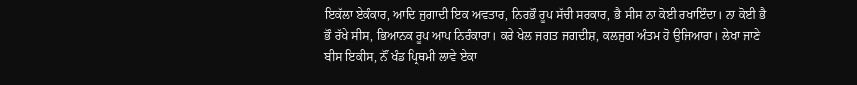ਇਕੱਲਾ ਏਕੰਕਾਰ, ਆਦਿ ਜੁਗਾਦੀ ਇਕ ਅਵਤਾਰ, ਨਿਰਭੌ ਰੂਪ ਸੱਚੀ ਸਰਕਾਰ, ਭੈ ਸੀਸ ਨਾ ਕੋਈ ਰਖਾਇੰਦਾ। ਨਾ ਕੋਈ ਭੈ ਭੌ ਰੱਖੇ ਸੀਸ, ਭਿਆਨਕ ਰੂਪ ਆਪ ਨਿਰੰਕਾਰਾ। ਕਰੇ ਖੇਲ ਜਗਤ ਜਗਦੀਸ਼, ਕਲਜੁਗ ਅੰਤਮ ਹੋ ਉਜਿਆਰਾ। ਲੇਖਾ ਜਾਣੇ ਬੀਸ ਇਕੀਸ, ਨੌਂ ਖੰਡ ਪ੍ਰਿਥਮੀ ਲਾਵੇ ਏਕਾ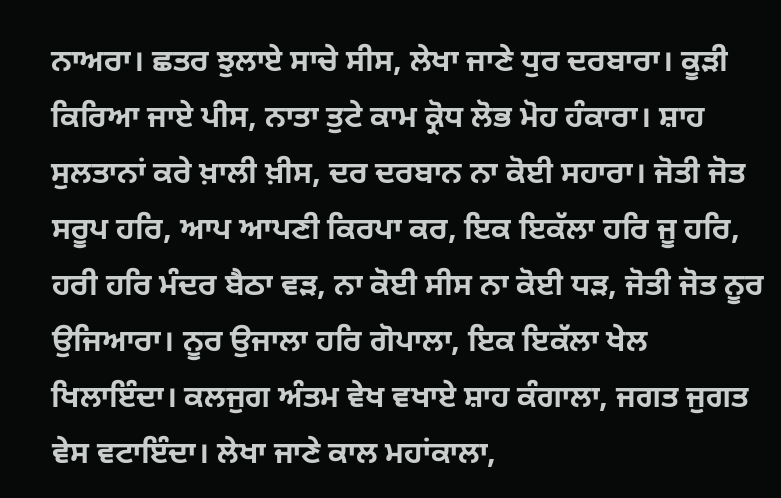ਨਾਅਰਾ। ਛਤਰ ਝੁਲਾਏ ਸਾਚੇ ਸੀਸ, ਲੇਖਾ ਜਾਣੇ ਧੁਰ ਦਰਬਾਰਾ। ਕੂੜੀ ਕਿਰਿਆ ਜਾਏ ਪੀਸ, ਨਾਤਾ ਤੁਟੇ ਕਾਮ ਕ੍ਰੋਧ ਲੋਭ ਮੋਹ ਹੰਕਾਰਾ। ਸ਼ਾਹ ਸੁਲਤਾਨਾਂ ਕਰੇ ਖ਼ਾਲੀ ਖ਼ੀਸ, ਦਰ ਦਰਬਾਨ ਨਾ ਕੋਈ ਸਹਾਰਾ। ਜੋਤੀ ਜੋਤ ਸਰੂਪ ਹਰਿ, ਆਪ ਆਪਣੀ ਕਿਰਪਾ ਕਰ, ਇਕ ਇਕੱਲਾ ਹਰਿ ਜੂ ਹਰਿ, ਹਰੀ ਹਰਿ ਮੰਦਰ ਬੈਠਾ ਵੜ, ਨਾ ਕੋਈ ਸੀਸ ਨਾ ਕੋਈ ਧੜ, ਜੋਤੀ ਜੋਤ ਨੂਰ ਉਜਿਆਰਾ। ਨੂਰ ਉਜਾਲਾ ਹਰਿ ਗੋਪਾਲਾ, ਇਕ ਇਕੱਲਾ ਖੇਲ ਖਿਲਾਇੰਦਾ। ਕਲਜੁਗ ਅੰਤਮ ਵੇਖ ਵਖਾਏ ਸ਼ਾਹ ਕੰਗਾਲਾ, ਜਗਤ ਜੁਗਤ ਵੇਸ ਵਟਾਇੰਦਾ। ਲੇਖਾ ਜਾਣੇ ਕਾਲ ਮਹਾਂਕਾਲਾ,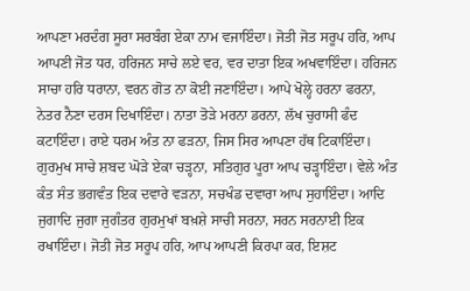ਆਪਣਾ ਮਰਦੰਗ ਸੂਰਾ ਸਰਬੰਗ ਏਕਾ ਨਾਮ ਵਜਾਇੰਦਾ। ਜੋਤੀ ਜੋਤ ਸਰੂਪ ਹਰਿ, ਆਪ ਆਪਣੀ ਜੋਤ ਧਰ, ਹਰਿਜਨ ਸਾਚੇ ਲਏ ਵਰ, ਵਰ ਦਾਤਾ ਇਕ ਅਖਵਾਇੰਦਾ। ਹਰਿਜਨ ਸਾਚਾ ਹਰਿ ਧਰਾਨਾ, ਵਰਨ ਗੋਤ ਨਾ ਕੋਈ ਜਣਾਇੰਦਾ। ਆਪੇ ਖੋਲ੍ਹੇ ਹਰਨਾ ਫਰਨਾ, ਨੇਤਰ ਨੈਣਾ ਦਰਸ ਦਿਖਾਇੰਦਾ। ਨਾਤਾ ਤੋੜੇ ਮਰਨਾ ਡਰਨਾ, ਲੱਖ ਚੁਰਾਸੀ ਫੰਦ ਕਟਾਇੰਦਾ। ਰਾਏ ਧਰਮ ਅੰਤ ਨਾ ਫੜਨਾ, ਜਿਸ ਸਿਰ ਆਪਣਾ ਹੱਥ ਟਿਕਾਇੰਦਾ। ਗੁਰਮੁਖ ਸਾਚੇ ਸ਼ਬਦ ਘੋੜੇ ਏਕਾ ਚੜ੍ਹਨਾ, ਸਤਿਗੁਰ ਪੂਰਾ ਆਪ ਚੜ੍ਹਾਇੰਦਾ। ਵੇਲੇ ਅੰਤ ਕੰਤ ਸੰਤ ਭਗਵੰਤ ਇਕ ਦਵਾਰੇ ਵੜਨਾ, ਸਚਖੰਡ ਦਵਾਰਾ ਆਪ ਸੁਹਾਇੰਦਾ। ਆਦਿ ਜੁਗਾਦਿ ਜੁਗਾ ਜੁਗੰਤਰ ਗੁਰਮੁਖਾਂ ਬਖ਼ਸ਼ੇ ਸਾਚੀ ਸਰਨਾ, ਸਰਨ ਸਰਨਾਈ ਇਕ ਰਖਾਇੰਦਾ। ਜੋਤੀ ਜੋਤ ਸਰੂਪ ਹਰਿ, ਆਪ ਆਪਣੀ ਕਿਰਪਾ ਕਰ, ਇਸ਼ਟ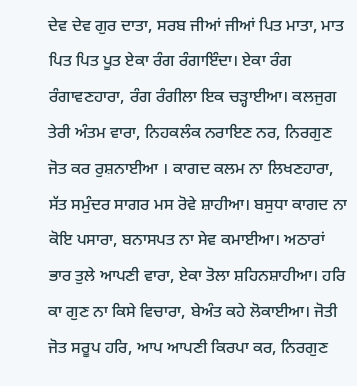ਦੇਵ ਦੇਵ ਗੁਰ ਦਾਤਾ, ਸਰਬ ਜੀਆਂ ਜੀਆਂ ਪਿਤ ਮਾਤਾ, ਮਾਤ ਪਿਤ ਪਿਤ ਪੂਤ ਏਕਾ ਰੰਗ ਰੰਗਾਇੰਦਾ। ਏਕਾ ਰੰਗ ਰੰਗਾਵਣਹਾਰਾ, ਰੰਗ ਰੰਗੀਲਾ ਇਕ ਚੜ੍ਹਾਈਆ। ਕਲਜੁਗ ਤੇਰੀ ਅੰਤਮ ਵਾਰਾ, ਨਿਹਕਲੰਕ ਨਰਾਇਣ ਨਰ, ਨਿਰਗੁਣ ਜੋਤ ਕਰ ਰੁਸ਼ਨਾਈਆ । ਕਾਗਦ ਕਲਮ ਨਾ ਲਿਖਣਹਾਰਾ, ਸੱਤ ਸਮੁੰਦਰ ਸਾਗਰ ਮਸ ਰੋਵੇ ਸ਼ਾਹੀਆ। ਬਸੁਧਾ ਕਾਗਦ ਨਾ ਕੋਇ ਪਸਾਰਾ, ਬਨਾਸਪਤ ਨਾ ਸੇਵ ਕਮਾਈਆ। ਅਠਾਰਾਂ ਭਾਰ ਤੁਲੇ ਆਪਣੀ ਵਾਰਾ, ਏਕਾ ਤੋਲਾ ਸ਼ਹਿਨਸ਼ਾਹੀਆ। ਹਰਿ ਕਾ ਗੁਣ ਨਾ ਕਿਸੇ ਵਿਚਾਰਾ, ਬੇਅੰਤ ਕਹੇ ਲੋਕਾਈਆ। ਜੋਤੀ ਜੋਤ ਸਰੂਪ ਹਰਿ, ਆਪ ਆਪਣੀ ਕਿਰਪਾ ਕਰ, ਨਿਰਗੁਣ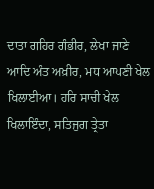ਦਾਤਾ ਗਹਿਰ ਗੰਭੀਰ, ਲੇਖਾ ਜਾਣੇ ਆਦਿ ਅੰਤ ਅਖ਼ੀਰ, ਮਧ ਆਪਣੀ ਖੇਲ ਖਿਲਾਈਆ। ਹਰਿ ਸਾਚੀ ਖੇਲ ਖਿਲਾਇੰਦਾ, ਸਤਿਜੁਗ ਤ੍ਰੇਤਾ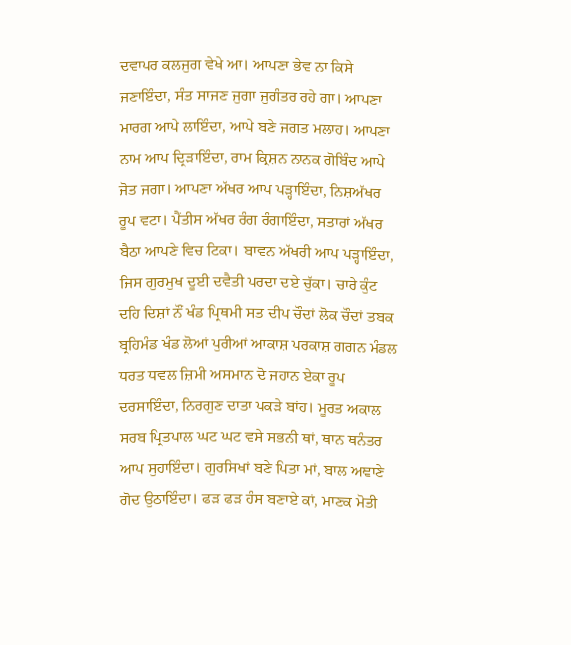ਦਵਾਪਰ ਕਲਜੁਗ ਵੇਖੇ ਆ। ਆਪਣਾ ਭੇਵ ਨਾ ਕਿਸੇ ਜਣਾਇੰਦਾ, ਸੰਤ ਸਾਜਣ ਜੁਗਾ ਜੁਗੰਤਰ ਰਹੇ ਗਾ। ਆਪਣਾ ਮਾਰਗ ਆਪੇ ਲਾਇੰਦਾ, ਆਪੇ ਬਣੇ ਜਗਤ ਮਲਾਹ। ਆਪਣਾ ਨਾਮ ਆਪ ਦ੍ਰਿੜਾਇੰਦਾ, ਰਾਮ ਕ੍ਰਿਸ਼ਨ ਨਾਨਕ ਗੋਬਿੰਦ ਆਪੇ ਜੋਤ ਜਗਾ। ਆਪਣਾ ਅੱਖਰ ਆਪ ਪੜ੍ਹਾਇੰਦਾ, ਨਿਸ਼ਅੱਖਰ ਰੂਪ ਵਟਾ। ਪੈਂਤੀਸ ਅੱਖਰ ਰੰਗ ਰੰਗਾਇੰਦਾ, ਸਤਾਰਾਂ ਅੱਖਰ ਬੈਠਾ ਆਪਣੇ ਵਿਚ ਟਿਕਾ। ਬਾਵਨ ਅੱਖਰੀ ਆਪ ਪੜ੍ਹਾਇੰਦਾ, ਜਿਸ ਗੁਰਮੁਖ ਦੂਈ ਦਵੈਤੀ ਪਰਦਾ ਦਏ ਚੁੱਕਾ। ਚਾਰੇ ਕੁੰਟ ਦਹਿ ਦਿਸ਼ਾਂ ਨੌਂ ਖੰਡ ਪ੍ਰਿਥਮੀ ਸਤ ਦੀਪ ਚੌਦਾਂ ਲੋਕ ਚੌਦਾਂ ਤਬਕ ਬ੍ਰਹਿਮੰਡ ਖੰਡ ਲੋਆਂ ਪੁਰੀਆਂ ਆਕਾਸ਼ ਪਰਕਾਸ਼ ਗਗਨ ਮੰਡਲ ਧਰਤ ਧਵਲ ਜ਼ਿਮੀ ਅਸਮਾਨ ਦੋ ਜਹਾਨ ਏਕਾ ਰੂਪ ਦਰਸਾਇੰਦਾ, ਨਿਰਗੁਣ ਦਾਤਾ ਪਕੜੇ ਬਾਂਹ। ਮੂਰਤ ਅਕਾਲ ਸਰਬ ਪ੍ਰਿਤਪਾਲ ਘਟ ਘਟ ਵਸੇ ਸਭਨੀ ਥਾਂ, ਥਾਨ ਥਨੰਤਰ ਆਪ ਸੁਹਾਇੰਦਾ। ਗੁਰਸਿਖਾਂ ਬਣੇ ਪਿਤਾ ਮਾਂ, ਬਾਲ ਅਞਾਣੇ ਗੋਦ ਉਠਾਇੰਦਾ। ਫੜ ਫੜ ਹੰਸ ਬਣਾਏ ਕਾਂ, ਮਾਣਕ ਮੋਤੀ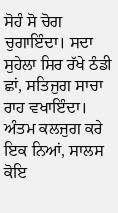ਸੋਹੰ ਸੋ ਚੋਗ ਚੁਗਾਇੰਦਾ। ਸਦਾ ਸੁਹੇਲਾ ਸਿਰ ਰੱਖੇ ਠੰਡੀ ਛਾਂ, ਸਤਿਜੁਗ ਸਾਚਾ ਰਾਹ ਵਖਾਇੰਦਾ। ਅੰਤਮ ਕਲਜੁਗ ਕਰੇ ਇਕ ਨਿਆਂ, ਸਾਲਸ ਕੋਇ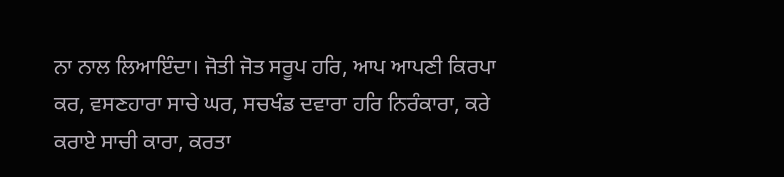ਨਾ ਨਾਲ ਲਿਆਇੰਦਾ। ਜੋਤੀ ਜੋਤ ਸਰੂਪ ਹਰਿ, ਆਪ ਆਪਣੀ ਕਿਰਪਾ ਕਰ, ਵਸਣਹਾਰਾ ਸਾਚੇ ਘਰ, ਸਚਖੰਡ ਦਵਾਰਾ ਹਰਿ ਨਿਰੰਕਾਰਾ, ਕਰੇ ਕਰਾਏ ਸਾਚੀ ਕਾਰਾ, ਕਰਤਾ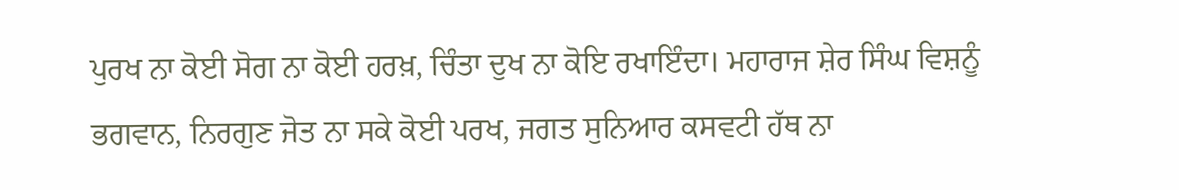ਪੁਰਖ ਨਾ ਕੋਈ ਸੋਗ ਨਾ ਕੋਈ ਹਰਖ਼, ਚਿੰਤਾ ਦੁਖ ਨਾ ਕੋਇ ਰਖਾਇੰਦਾ। ਮਹਾਰਾਜ ਸ਼ੇਰ ਸਿੰਘ ਵਿਸ਼ਨੂੰ ਭਗਵਾਨ, ਨਿਰਗੁਣ ਜੋਤ ਨਾ ਸਕੇ ਕੋਈ ਪਰਖ, ਜਗਤ ਸੁਨਿਆਰ ਕਸਵਟੀ ਹੱਥ ਨਾ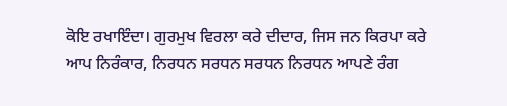ਕੋਇ ਰਖਾਇੰਦਾ। ਗੁਰਮੁਖ ਵਿਰਲਾ ਕਰੇ ਦੀਦਾਰ, ਜਿਸ ਜਨ ਕਿਰਪਾ ਕਰੇ ਆਪ ਨਿਰੰਕਾਰ, ਨਿਰਧਨ ਸਰਧਨ ਸਰਧਨ ਨਿਰਧਨ ਆਪਣੇ ਰੰਗ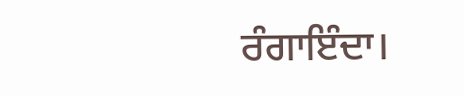ਰੰਗਾਇੰਦਾ।